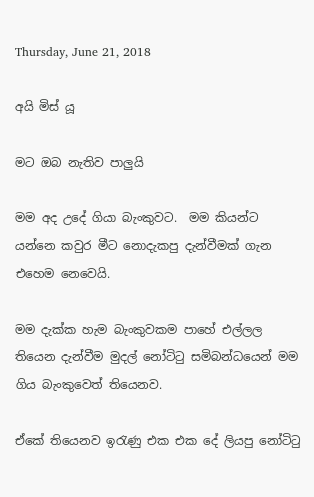Thursday, June 21, 2018

අයි මිස් යූ

මට ඔබ නැතිව පාලුයි

මම අද උදේ ගියා බැංකුවට.  මම කියන්ට යන්නෙ කවුර මීට නොදැකපු දැන්වීමක් ගැන එහෙම නෙවෙයි.

මම දැක්ක හැම බැංකුවකම පාහේ එල්ලල තියෙන දැන්වීම මුදල් නෝටිටු සමිබන්ධයෙන් මම ගිය බැංකුවෙත් තියෙනව.

ඒකේ තියෙනව ඉරැණු එක එක දේ ලියපු නෝටිටු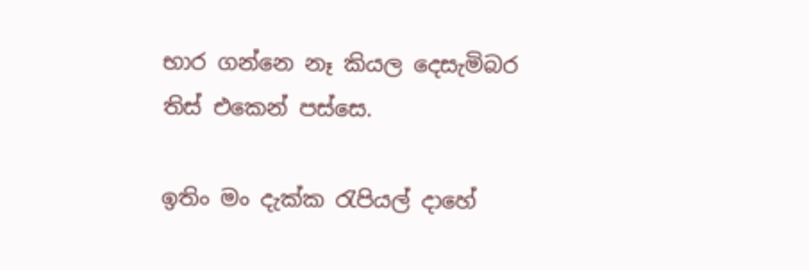භාර ගන්නෙ නෑ කියල දෙසැමිබර තිස් එකෙන් පස්සෙ.

ඉතිං මං දැක්ක රැපියල් දාහේ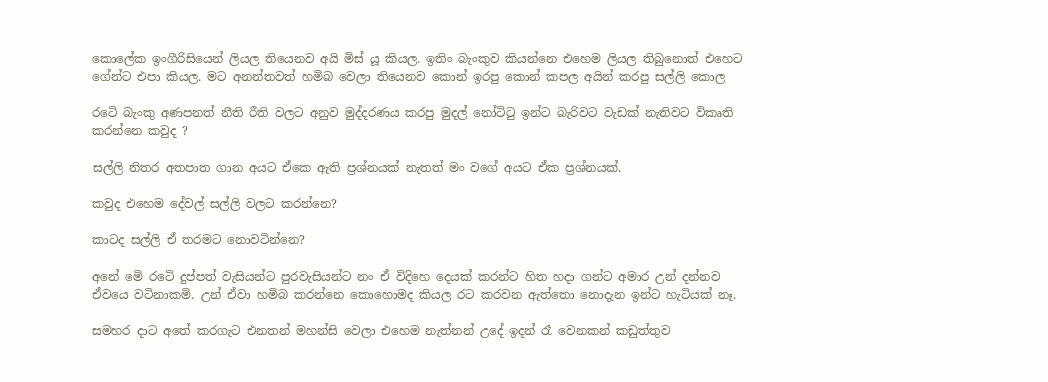කොලේක ඉංගීරිසියෙන් ලියල තියෙනව අයි මිස් යූ කියල. ඉතිං බැංකුව කියන්නෙ එහෙම ලියල තිබුනොත් එහෙට ගේන්ට එපා කියල. මට අනන්තවත් හමිබ වෙලා තියෙනව කොන් ඉරපු කොන් කපල අයින් කරපු සල්ලි ‍‍‍‍‍‍කොල

රටෙි බැංකු අණපනත් නීති රීති වලට අනුව මුද්දරණය කරපු මුදල් නෝටිටු ඉන්ට බැරිවට වැඩක් නැතිවට විකෘති කරන්නෙ කවුද ?

සල්ලි නිතර අතපාත ගාන අයට ඒකෙ ඇති ප්‍රශ්නයක් නැතත් මං වගේ අයට ඒක ප්‍රශ්නයක්.

කවුද එහෙම දේවල් සල්ලි වලට කරන්නෙ?

කාටද සල්ලි ඒ තරමට නොවටින්නෙ?

අනේ මෙි රටෙි දුප්පත් වැසියන්ට පුරවැසියන්ට නං ඒ විදිහෙ දෙයක් කරන්ට හිත හදා ගන්ට අමාර උන් දන්නව ඒවයෙ වටිනාකමි. උන් ඒවා හමිබ කරන්නෙ කොහොමද කියල රට කරවන ඇත්තො නොදැන ඉන්ට හැටියක් නෑ.

සමහර දාට අතේ කරගැට එනතන් මහන්සි වෙලා එහෙම නැත්නන් උදේ ඉදන් රෑ වෙනකන් කඩුත්තුව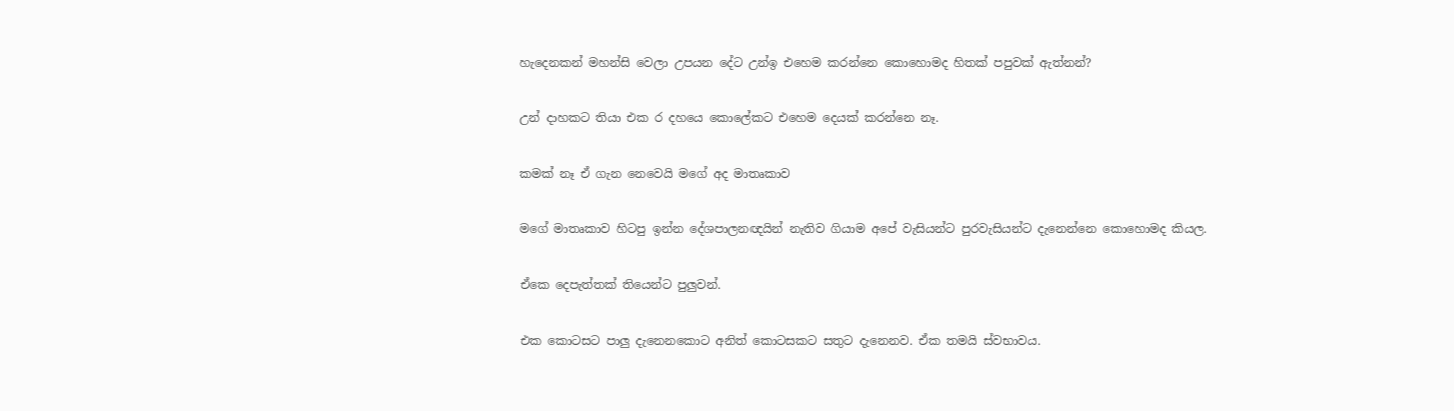හැදෙනකන් මහන්සි වෙලා උපයන දේට උන්ඉ එහෙම කරන්නෙ කොහොමද හිතක් පපුවක් ඇත්නන්?

උන් දාහකට තියා එක ර දහයෙ කොලේකට එහෙම දෙයක් කරන්නෙ නෑ.

කමක් නෑ ඒ ගැන නෙවෙයි මගේ අද මාතෘකාව

මගේ මාතෘකාව හිටපු ඉන්න දේශපාලනඥයින් නැතිව ගියාම අපේ වැසියන්ට පුරවැසියන්ට දැනෙන්නෙ කොහොමද කියල.

ඒකෙ දෙපැත්තක් තියෙන්ට පුලුවන්.

එක කොටසට පාලු දැනෙනකොට අනිත් කොටසකට සතුට දැනෙනව. ඒක තමයි ස්වභාවය.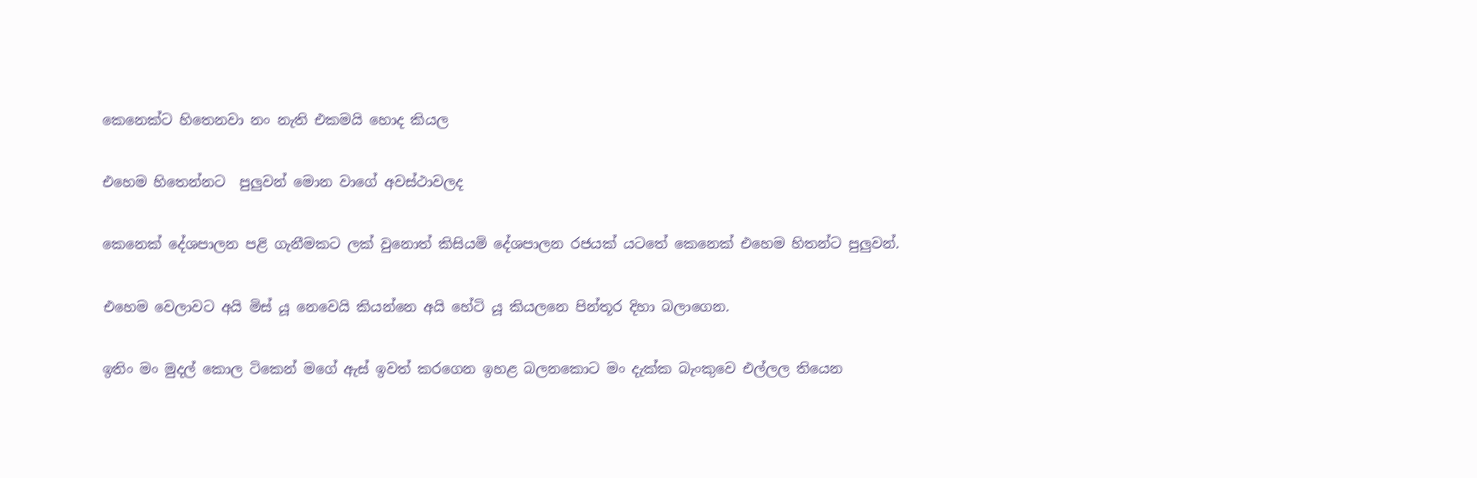කෙනෙක්ට හිතෙනවා නං නැති එකමයි හොද කියල

එහෙම හිතෙන්නට  පුලුවන් මොන වාගේ අවස්ථාවලද

කෙනෙක් දේශපාලන පළි ගැනීමකට ලක් වුනොත් කිසියමි දේශපාලන රජයක් යටතේ කෙනෙක් එහෙම හිතන්ට පුලුවන්.

එහෙම වෙලාවට අයි මිස් යූ නෙවෙයි කියන්නෙ අයි හේටි යූ කියලනෙ පින්තූර දිහා බලාගෙන.

ඉතිං මං මුදල් කොල ටිකෙන් මගේ ඇස් ඉවත් කරගෙන ඉහළ බලනකොට මං දැක්ක බැංකුවෙ එල්ලල තියෙන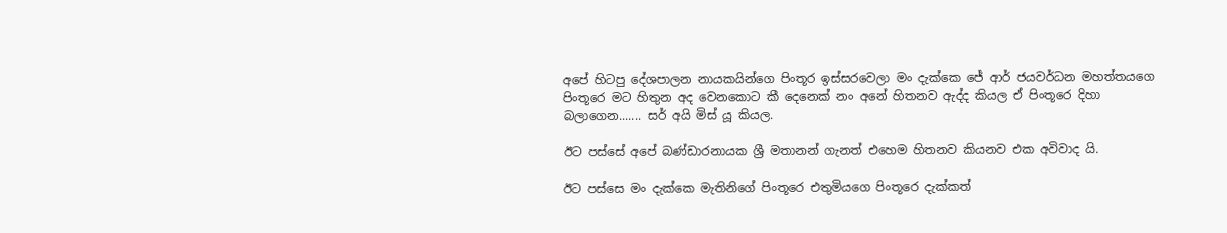අපේ හිටපු දේශපාලන නායකයින්ගෙ පිංතූර ඉස්සරවෙලා මං දැක්කෙ ජේ ආර් ජයවර්ධන මහත්තයගෙ පිංතූරෙ මට හිතුන අද වෙනකොට කී දෙනෙක් නං අනේ හිතනව ඇද්ද කියල ඒ පිංතූරෙ දිහා බලාගෙන....... සර් අයි මිස් යූ කියල.

ඊට පස්සේ අපේ බණ්ඩාරනායක ශ්‍රී මතානන් ගැනත් එහෙම හිතනව කියනව එක අවිවාද යි.

ඊට පස්සෙ මං දැක්කෙ මැතිනිගේ පිංතූරෙ එතුමියගෙ පිංතූරෙ දැක්කත්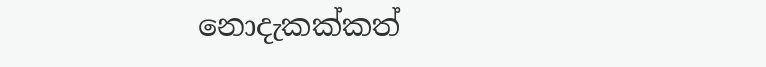නොදැකක්කත්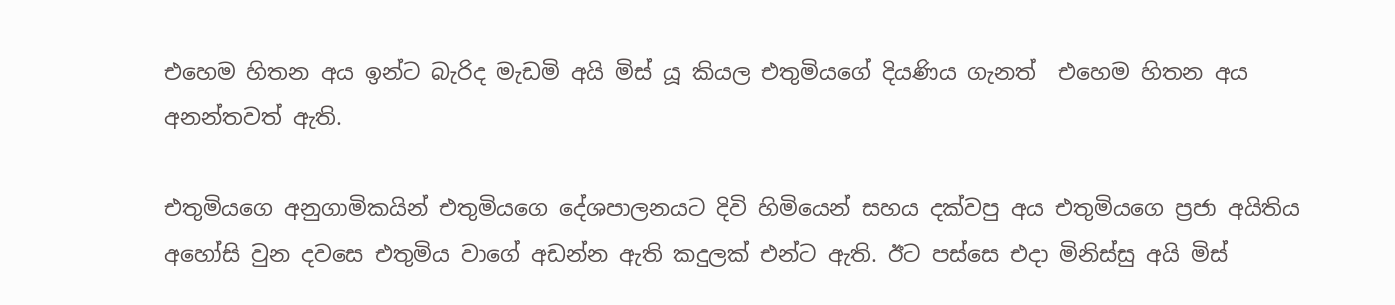එහෙම හිතන අය ඉන්ට බැරිද මැඩමි අයි මිස් යූ කියල එතුමියගේ දියණිය ගැනත්  එහෙම හිතන අය අනන්තවත් ඇති.

එතුමියගෙ අනුගාමිකයින් එතුමියගෙ දේශපාලනයට දිවි හිමියෙන් සහය දක්වපු අය එතුමියගෙ ප්‍රජා අයිතිය අහෝසි වුන දවසෙ එතුමිය වාගේ අඩන්න ඇති කදුලක් එන්ට ඇති. ඊට පස්සෙ එදා මිනිස්සු අයි මිස්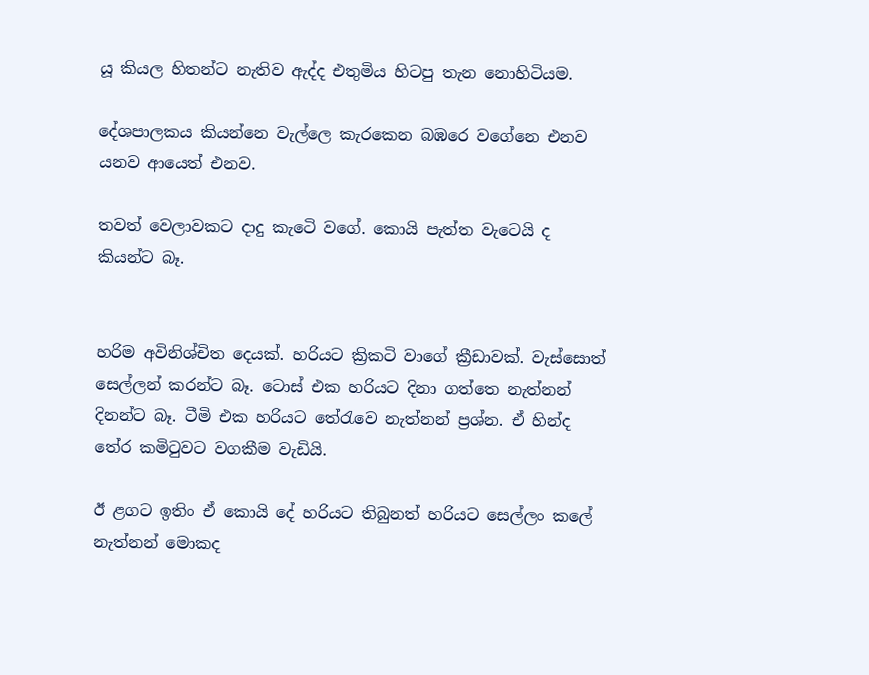යූ කියල හිතන්ට නැතිව ඇද්ද එතුමිය හිටපු තැන නොහිටියම.

දේශපාලකය කියන්නෙ වැල්ලෙ කැරකෙන බඹරෙ වගේනෙ එනව යනව ආයෙත් එනව.

තවත් වෙලාවකට දාදු කැටෙි වගේ. කොයි පැත්ත වැටෙයි ද කියන්ට බෑ.


හරිම අවිනිශ්චිත දෙයක්. හරියට ක්‍රිකටි වාගේ ක්‍රීඩාවක්. වැස්සොත් සෙල්ලන් කරන්ට බෑ. ටොස් එක හරියට දිනා ගත්තෙ නැත්නන් දිනන්ට බෑ. ටීමි එක හරියට තේරැවෙ නැත්නන් ප්‍රශ්න. ඒ හින්ද තේර කමිටුවට වගකීම වැඩියි.

ඊ ළගට ඉතිං ඒ කොයි දේ හරියට තිබුනත් හරියට සෙල්ලං කලේ නැත්නන් මොකද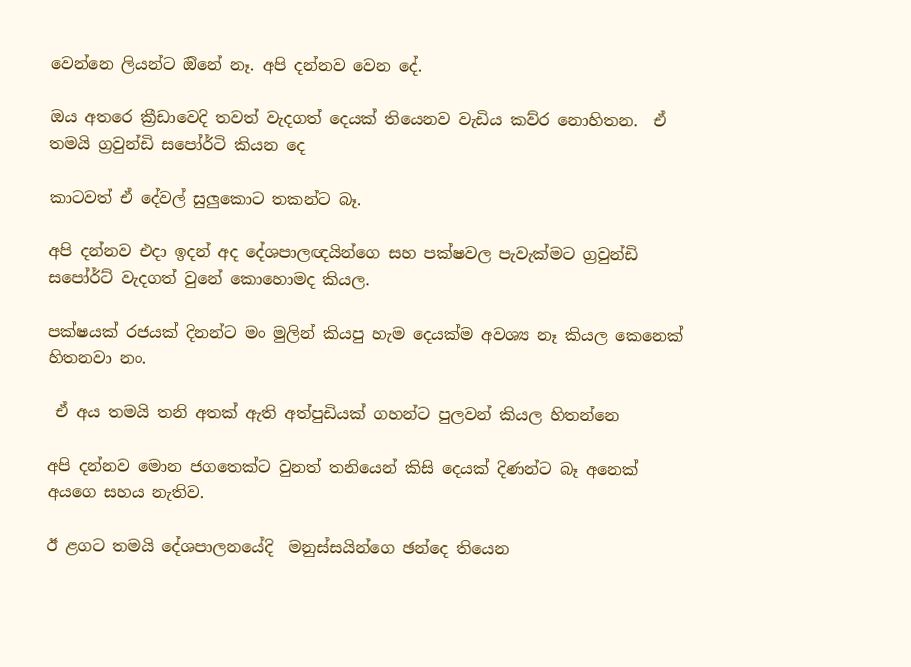වෙන්නෙ ලියන්ට ඔිනේ නෑ. අපි දන්නව වෙන දේ.

ඔය අතරෙ ක්‍රීඩාවෙදි තවත් වැදගත් දෙයක් තියෙනව වැඩිය කව්ර නොහිතන.  ඒ තමයි ග්‍රවුන්ඩි සපෝර්ටි කියන ද‍ෙ

කාටවත් ඒ දේවල් සුලුකොට තකන්ට බෑ.

අපි දන්නව එදා ඉදන් අද දේශපාලඥයින්ගෙ සහ පක්ෂවල පැවැක්මට ග්‍රවුන්ඩි සපෝර්ට් වැදගත් වුනේ කොහොමද කියල.

පක්ෂයක් රජයක් දිනන්ට මං මුලින් කියපු හැම දෙයක්ම අවශ්‍ය නෑ කියල කෙනෙක් හිතනවා නං.

 ඒ අය තමයි තනි අතක් ඇති අත්පුඩියක් ගහන්ට පුලවන් කියල හිතන්නෙ

අපි දන්නව මොන ජගතෙක්ට වුනත් තනියෙන් කිසි දෙයක් දිණන්ට බෑ අනෙක් අයගෙ සහය නැතිව.

ඊ ළගට තමයි දේශපාලනයේදි  මනුස්සයින්ගෙ ඡන්දෙ තියෙන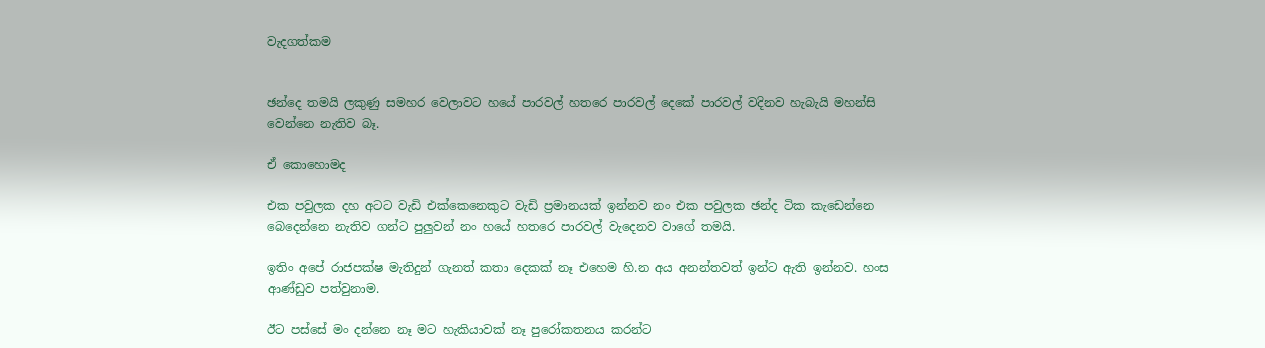වැදගත්කම


ඡන්දෙ තමයි ලකුණු සමහර වෙලාවට හයේ පාරවල් හතරෙ පාරවල් දෙකේ පාරවල් වදිනව හැබැයි මහන්සි වෙන්නෙ නැතිව බෑ.

ඒ කොහොමද

එක පවුලක දහ අටට වැඩි එක්කෙනෙකුට වැඩි ප්‍රමානයක් ඉන්නව නං එක පවුලක ඡන්ද ටික කැඩෙන්නෙ  බෙදෙන්නෙ නැතිව ගන්ට පුලුවන් නං හයේ හතරෙ පාරවල් වැදෙනව වාගේ තමයි.

ඉතිං අපේ රාජපක්ෂ මැතිදුන් ගැනත් කතා දෙකක් නෑ එහෙම හි.න අය අනන්තවත් ඉන්ට ඇති ඉන්නව. හංස ආණ්ඩුව පත්වුනාම.

ඊට පස්සේ මං දන්නෙ නෑ මට හැකියාවක් නෑ පුරෝකතනය කරන්ට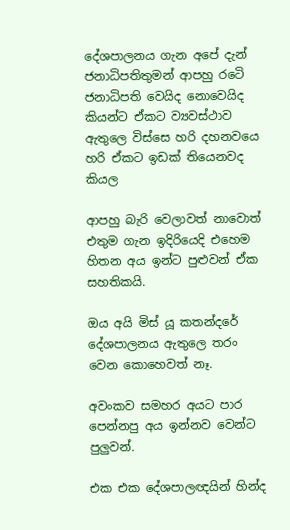දේශපාලනය ගැන අපේ දැන් ජනාධිපතිතුමන් ආපහු රටෙි ජනාධිපති වෙයිද නොවෙයිද කියන්ට ඒකට ව්‍යවස්ථාව ඇතුලෙ විස්සෙ හරි දහනවයෙ හරි ඒකට ඉඩක් තියෙනවද කියල

ආපහු බැරි වෙලාවත් නාවොත් එතුම ගැන ඉදිරියෙදි එහෙම හිතන අය ඉන්ට පුළුවන් ඒක සහතිකයි.

ඔය අයි මිස් යූ කතන්දරේ දේශපාලනය ඇතුලෙ තරං වෙන කොහෙවත් නෑ.

අවංකව සමහර අයට පාර පෙන්නපු අය ඉන්නව වෙන්ට පුලුවන්.

එක එක දේශපාලඥයින් හින්ද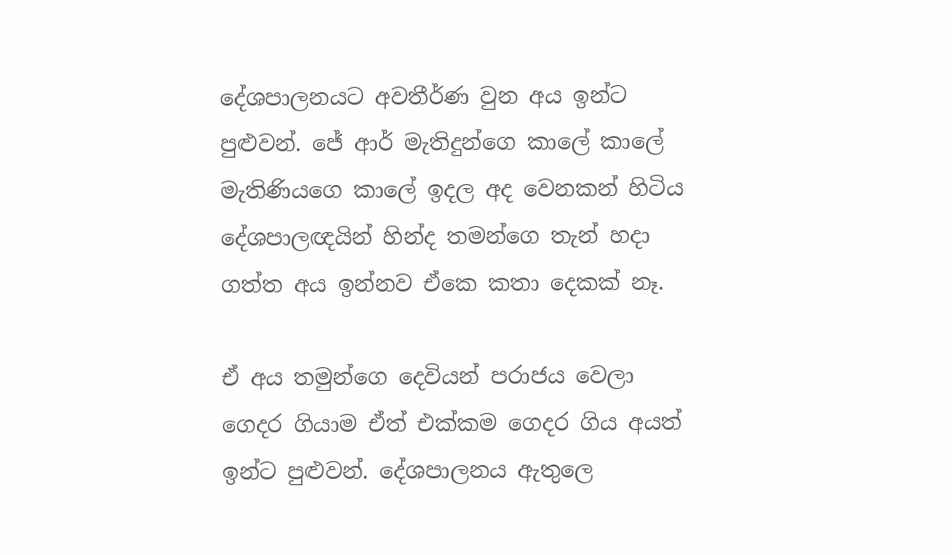දේශපාලනයට අවතීර්ණ වුන අය ඉන්ට පුළුවන්. ජේ ආර් මැතිදුන්ගෙ කාලේ කාලේ මැතිණියගෙ කාලේ ඉදල අද වෙනකන් හිටිය දේශපාලඥයින් හින්ද තමන්ගෙ තැන් හදා ගත්ත අය ඉන්නව ඒකෙ කතා දෙකක් නෑ.

ඒ අය තමුන්ගෙ දෙවියන් පරාජය වෙලා ගෙදර ගියාම ඒත් එක්කම ගෙදර ගිය අයත් ඉන්ට පුළුවන්. දේශපාලනය ඇතුලෙ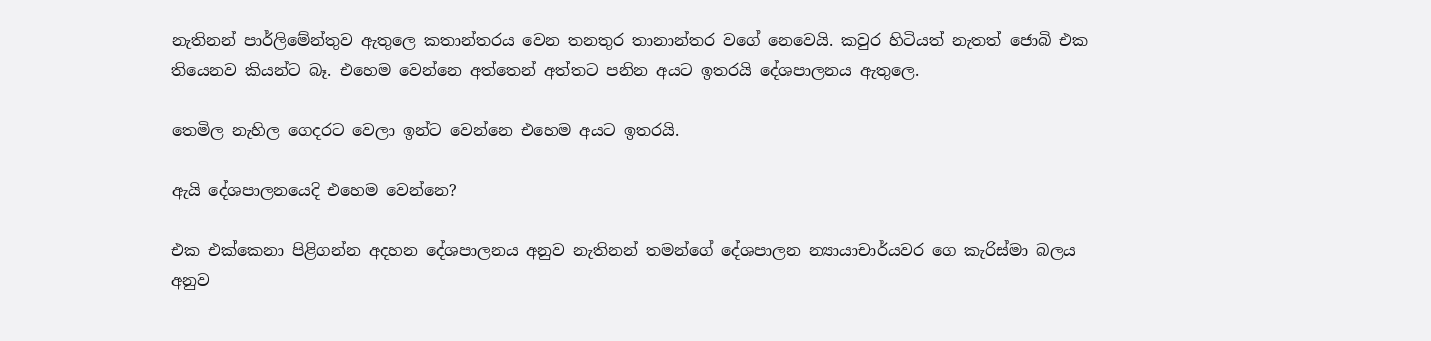නැතිනන් පාර්ලිමේන්තුව ඇතුලෙ කතාන්තරය වෙන තනතුර තානාන්තර වගේ නෙවෙයි. කවුර හිටියත් නැතත් ජොබි එක තියෙනව කියන්ට බෑ. එහෙම වෙන්නෙ අත්තෙන් අත්තට පනින අයට ඉතරයි දේශපාලනය ඇතුලෙ.

තෙමිල නැහිල ගෙදරට වෙලා ඉන්ට වෙන්නෙ එහෙම අයට ඉතරයි.

ඇයි දේශපාලනයෙදි එහෙම වෙන්නෙ?

එක එක්කෙනා පිළිගන්න අදහන දේශපාලනය අනුව නැතිනන් තමන්ගේ දේශපාලන න්‍යායාචාර්යවර ගෙ කැරිස්මා බලය අනුව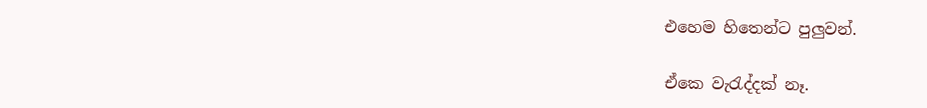එහෙම හිතෙන්ට පුලුවන්.

ඒකෙ වැරැද්දක් නෑ.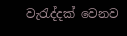වැරැද්දක් වෙනව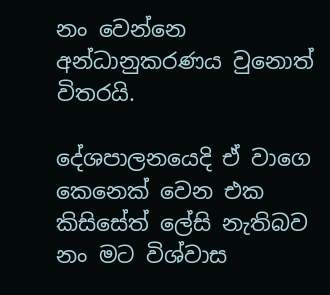නං වෙන්නෙ අන්ධානුකරණය වුනොත් විතරයි.

දේශපාලනයෙදි ඒ වාගෙ කෙනෙක් වෙන එක කිසිසේත් ලේසි නැතිබව නං මට විශ්වාස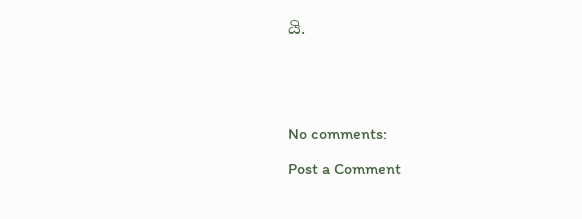යි.





No comments:

Post a Comment